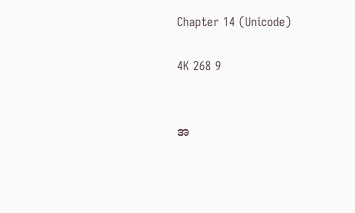Chapter 14 (Unicode)

4K 268 9


အ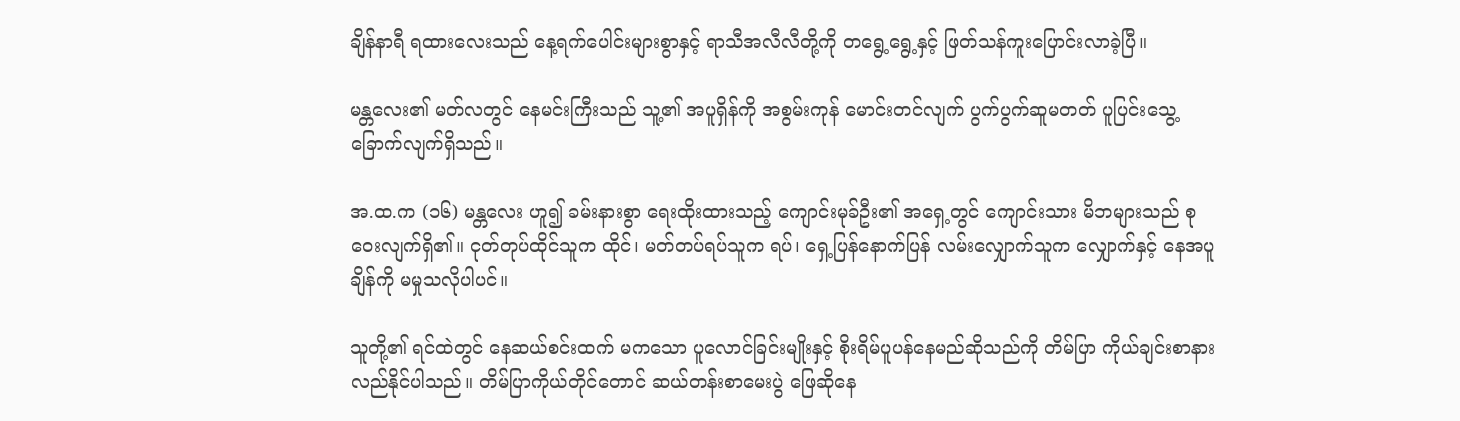ချိန်နာရီ ရထားလေးသည် နေ့ရက်ပေါင်းများစွာနှင့် ရာသီအလီလီတို့ကို တရွေ့ရွေ့နှင့် ဖြတ်သန်ကူးပြောင်းလာခဲ့ပြီ။

မန္တလေး၏ မတ်လတွင် နေမင်းကြီးသည် သူ့၏ အပူရှိန်ကို အစွမ်းကုန် မောင်းတင်လျက် ပွက်ပွက်ဆူမတတ် ပူပြင်းသွေ့ခြောက်လျက်ရှိသည်။

အ.ထ.က (၁၆) မန္တလေး ဟူ၍ ခမ်းနားစွာ ရေးထိုးထားသည့် ကျောင်းမုခ်ဦး၏ အရှေ့တွင် ကျောင်းသား မိဘများသည် စုဝေးလျက်ရှိ၏။ ငုတ်တုပ်ထိုင်သူက ထိုင်၊ မတ်တပ်ရပ်သူက ရပ်၊ ရှေ့ပြန်နောက်ပြန် လမ်းလျှောက်သူက လျှောက်နှင့် နေအပူချိန်ကို မမှုသလိုပါပင်။

သူတို့၏ ရင်ထဲတွင် နေဆယ်စင်းထက် မကသော ပူလောင်ခြင်းမျိုးနှင့် စိုးရိမ်ပူပန်နေမည်ဆိုသည်ကို တိမ်ပြာ ကိုယ်ချင်းစာနားလည်နိုင်ပါသည်။ တိမ်ပြာကိုယ်တိုင်တောင် ဆယ်တန်းစာမေးပွဲ ဖြေဆိုနေ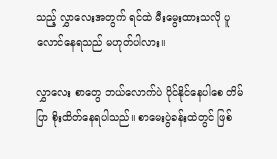သည့် လွှာလေးအတွက် ရင်ထဲ မီးမွေးထားသလို ပူလောင်နေရသည် မဟုတ်ပါလား။

လွှာလေး စာတွေ ဘယ်လောက်ပဲ ပိုင်နိုင်နေပါစေ တိမ်ပြာ စိုးထိတ်နေရပါသည်။ စာမေးပွဲခန်းထဲတွင် ဖြစ်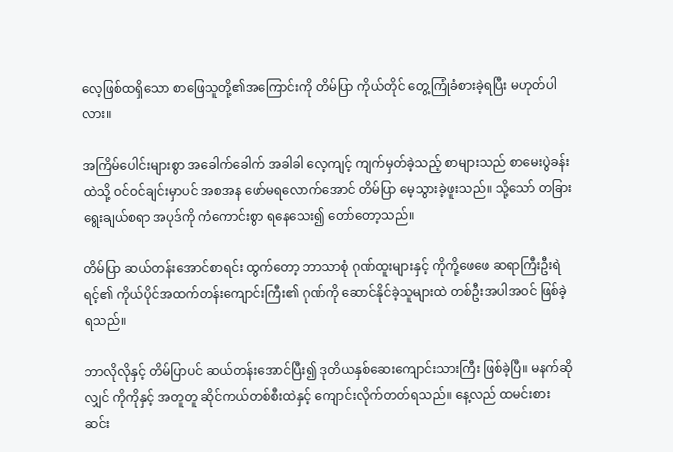လေ့ဖြစ်ထရှိသော စာဖြေသူတို့၏အကြောင်းကို တိမ်ပြာ ကိုယ်တိုင် တွေ့ကြုံခံစားခဲ့ရပြီး မဟုတ်ပါလား။

အကြိမ်ပေါင်းများစွာ အခေါ‌က်ခေါက် အခါခါ ‌လေ့ကျင့် ကျက်မှတ်ခဲ့သည့် စာများသည် စာမေးပွဲခန်းထဲသို့ ဝင်ဝင်ချင်းမှာပင် အစအန ဖော်မရလောက်အောင် တိမ်ပြာ မေ့သွားခဲ့ဖူးသည်။ သို့သော် တခြား ရွေးချယ်စရာ အပုဒ်ကို ကံကောင်းစွာ ရနေသေး၍ တော်တော့သည်။

တိမ်ပြာ ဆယ်တန်းအောင်စာရင်း ထွက်တော့ ဘာသာစုံ ဂုဏ်ထူးများနှင့် ကိုကို့ဖေဖေ ဆရာကြီးဦးရဲရင့်၏ ‌ကိုယ်ပိုင်အထက်တန်းကျောင်းကြီး၏ ဂုဏ်ကို ဆောင်နိုင်ခဲ့သူများထဲ တစ်ဦးအပါအဝင် ဖြစ်ခဲ့ရသည်။

ဘာလိုလိုနှင့် တိမ်ပြာပင် ဆယ်တန်းအောင်ပြီး၍ ဒုတိယနှစ်ဆေးကျောင်းသားကြီး ဖြစ်ခဲ့ပြီ။ မနက်ဆိုလျှင် ကိုကိုနှင့် အတူတူ ဆိုင်ကယ်တစ်စီးထဲနှင့်‌ ကျောင်းလိုက်တတ်ရသည်။ နေ့လည် ထမင်းစားဆင်း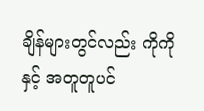ချိန်များတွင်လည်း ကိုကိုနှင့် အတူတူပင်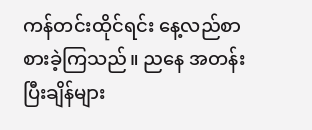ကန်တင်းထိုင်ရင်း နေ့လည်စာစားခဲ့ကြသည်။ ညနေ အတန်းပြီးချိန်များ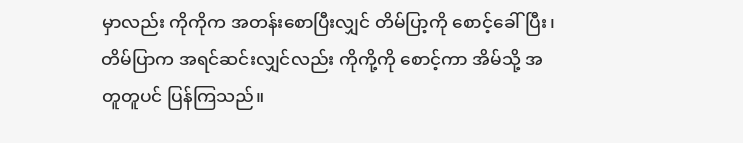မှာလည်း ကိုကိုက အတန်းစောပြီးလျှင် တိမ်ပြာ့ကို စောင့်ခေါ်ပြီး၊ တိမ်ပြာက အရင်ဆင်းလျှင်လည်း ကိုကို့ကို စောင့်ကာ အိမ်သို့ အတူတူပင် ပြန်ကြသည်။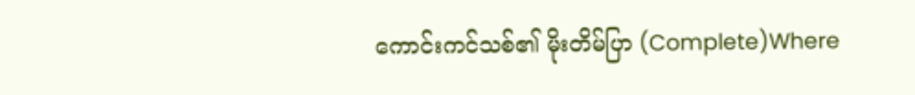ကောင်းကင်သစ်၏ မိုးတိမ်ပြာ (Complete)Where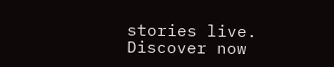stories live. Discover now